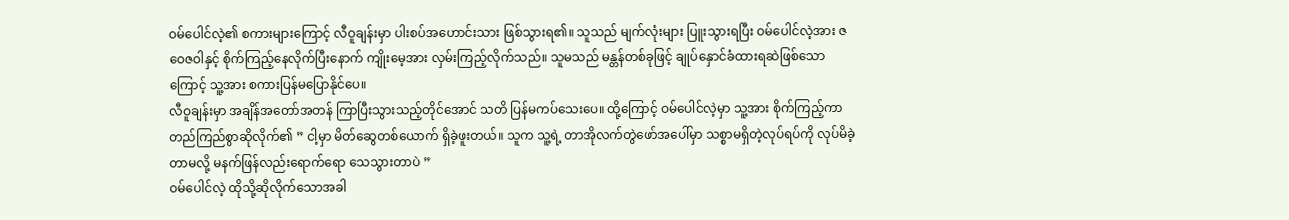ဝမ်ပေါင်လဲ့၏ စကားများကြောင့် လီဝူချန်းမှာ ပါးစပ်အဟောင်းသား ဖြစ်သွားရ၏။ သူသည် မျက်လုံးများ ပြူးသွားရပြီး ဝမ်ပေါင်လဲ့အား ဇဝေဇဝါနှင့် စိုက်ကြည့်နေလိုက်ပြီးနောက် ကျိုးမေ့အား လှမ်းကြည့်လိုက်သည်။ သူမသည် မန္တန်တစ်ခုဖြင့် ချုပ်နှောင်ခံထားရဆဲဖြစ်သောကြောင့် သူ့အား စကားပြန်မပြောနိုင်ပေ။
လီဝူချန်းမှာ အချိန်အတော်အတန် ကြာပြီးသွားသည့်တိုင်အောင် သတိ ပြန်မကပ်သေးပေ။ ထို့ကြောင့် ဝမ်ပေါင်လဲ့မှာ သူ့အား စိုက်ကြည့်ကာ တည်ကြည်စွာဆိုလိုက်၏ ” ငါ့မှာ မိတ်ဆွေတစ်ယောက် ရှိခဲ့ဖူးတယ်။ သူက သူ့ရဲ့ တာအိုလက်တွဲဖော်အပေါ်မှာ သစ္စာမရှိတဲ့လုပ်ရပ်ကို လုပ်မိခဲ့တာမလို့ မနက်ဖြန်လည်းရောက်ရော သေသွားတာပဲ ”
ဝမ်ပေါင်လဲ့ ထိုသို့ဆိုလိုက်သောအခါ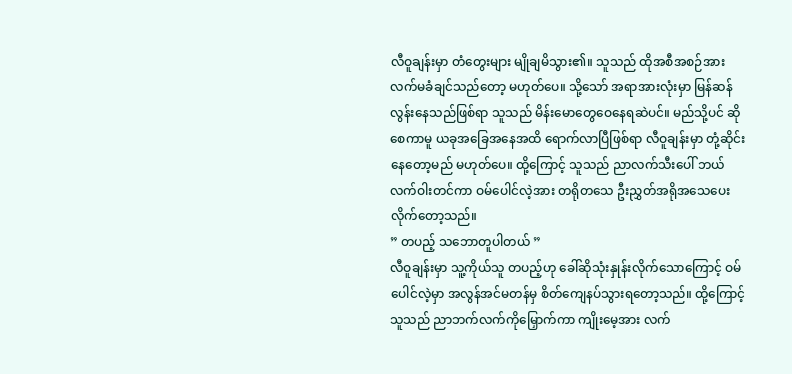လီဝူချန်းမှာ တံတွေးများ မျိုချမိသွား၏။ သူသည် ထိုအစီအစဉ်အား လက်မခံချင်သည်တော့ မဟုတ်ပေ။ သို့သော် အရာအားလုံးမှာ မြန်ဆန်လွန်းနေသည်ဖြစ်ရာ သူသည် မိန်းမောတွေဝေနေရဆဲပင်။ မည်သို့ပင် ဆိုစေကာမူ ယခုအခြေအနေအထိ ရောက်လာပြီဖြစ်ရာ လီဝူချန်းမှာ တုံ့ဆိုင်းနေတော့မည် မဟုတ်ပေ။ ထို့ကြောင့် သူသည် ညာလက်သီးပေါ် ဘယ်လက်ဝါးတင်ကာ ဝမ်ပေါင်လဲ့အား တရိုတသေ ဦးညွှတ်အရိုအသေပေးလိုက်တော့သည်။
” တပည့် သဘောတူပါတယ် ”
လီဝူချန်းမှာ သူ့ကိုယ်သူ တပည့်ဟု ခေါ်ဆိုသုံးနှုန်းလိုက်သောကြောင့် ဝမ်ပေါင်လဲ့မှာ အလွန်အင်မတန်မှ စိတ်ကျေနပ်သွားရတော့သည်။ ထို့ကြောင့် သူသည် ညာဘက်လက်ကိုမြှောက်ကာ ကျိုးမေ့အား လက်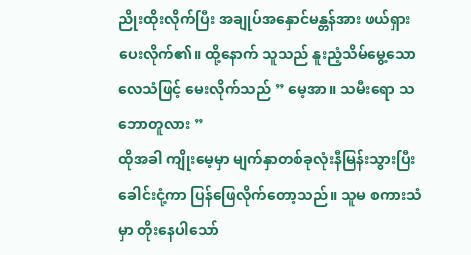ညိုးထိုးလိုက်ပြီး အချုပ်အနှောင်မန္တန်အား ဖယ်ရှားပေးလိုက်၏။ ထို့နောက် သူသည် နူးညံ့သိမ်မွေ့သော လေသံဖြင့် မေးလိုက်သည် ” မေ့အာ။ သမီးရော သဘောတူလား ”
ထိုအခါ ကျိုးမေ့မှာ မျက်နှာတစ်ခုလုံးနီမြန်းသွားပြီး ခေါင်းငုံ့ကာ ပြန်ဖြေလိုက်တော့သည်။ သူမ စကားသံမှာ တိုးနေပါသော်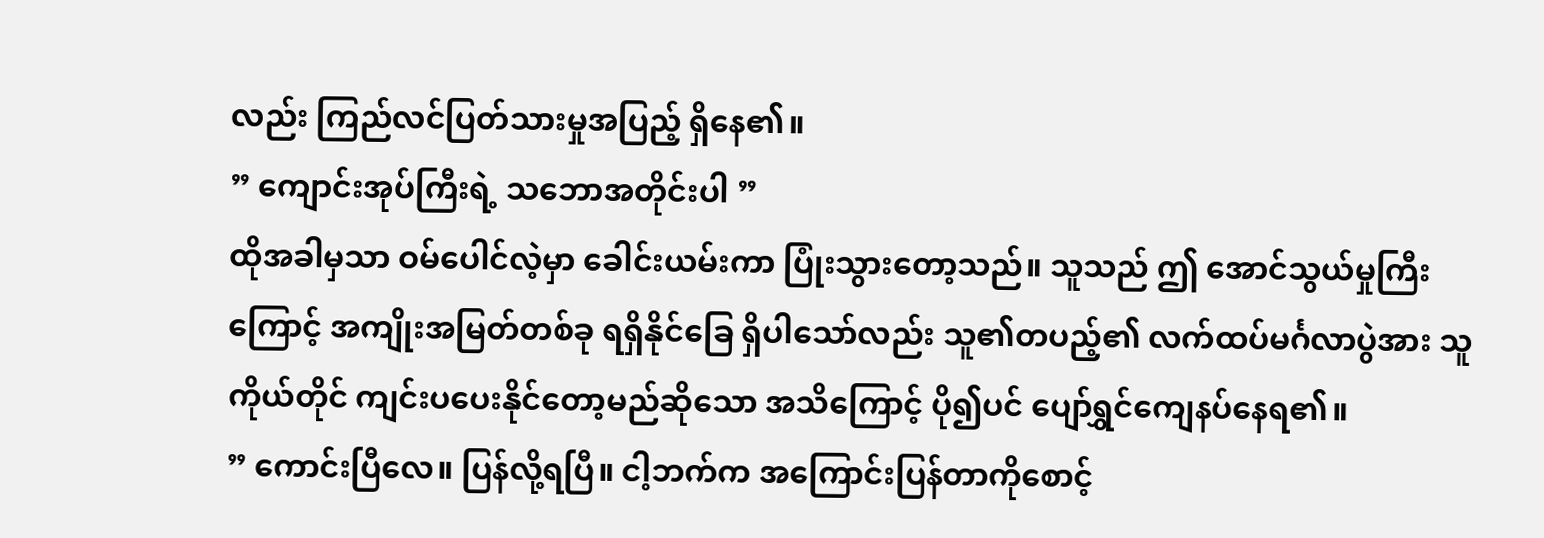လည်း ကြည်လင်ပြတ်သားမှုအပြည့် ရှိနေ၏။
” ကျောင်းအုပ်ကြီးရဲ့ သဘောအတိုင်းပါ ”
ထိုအခါမှသာ ဝမ်ပေါင်လဲ့မှာ ခေါင်းယမ်းကာ ပြုံးသွားတော့သည်။ သူသည် ဤ အောင်သွယ်မှုကြီးကြောင့် အကျိုးအမြတ်တစ်ခု ရရှိနိုင်ခြေ ရှိပါသော်လည်း သူ၏တပည့်၏ လက်ထပ်မင်္ဂလာပွဲအား သူကိုယ်တိုင် ကျင်းပပေးနိုင်တော့မည်ဆိုသော အသိကြောင့် ပို၍ပင် ပျော်ရွှင်ကျေနပ်နေရ၏။
” ကောင်းပြီလေ။ ပြန်လို့ရပြီ။ ငါ့ဘက်က အကြောင်းပြန်တာကိုစောင့်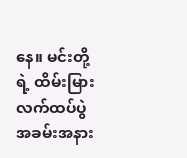နေ။ မင်းတို့ရဲ့ ထိမ်းမြားလက်ထပ်ပွဲအခမ်းအနား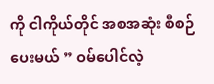ကို ငါကိုယ်တိုင် အစအဆုံး စီစဉ်ပေးမယ် ” ဝမ်ပေါင်လဲ့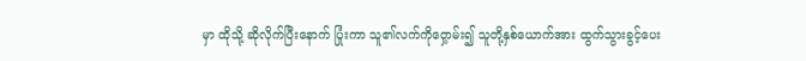မှာ ထိုသို့ ဆိုလိုက်ပြီးနောက် ပြုံးကာ သူ၏လက်ကိုဝှေ့ာမ်း၍ သူတို့နှစ်ယောက်အား ထွက်သွားခွင့်ပေး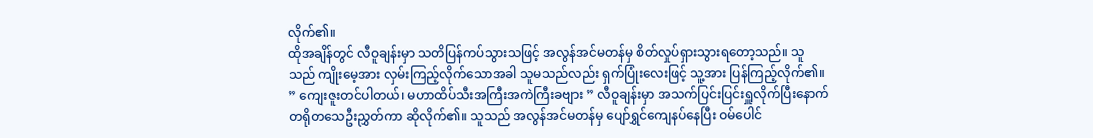လိုက်၏။
ထိုအချိန်တွင် လီဝူချန်းမှာ သတိပြန်ကပ်သွားသဖြင့် အလွန်အင်မတန်မှ စိတ်လှုပ်ရှားသွားရတော့သည်။ သူသည် ကျိုးမေ့အား လှမ်းကြည့်လိုက်သောအခါ သူမသည်လည်း ရှက်ပြုံးလေးဖြင့် သူ့အား ပြန်ကြည့်လိုက်၏။
” ကျေးဇူးတင်ပါတယ်၊ မဟာထိပ်သီးအကြီးအကဲကြီးခဗျား ” လီဝူချန်းမှာ အသက်ပြင်းပြင်းရှူလိုက်ပြီးနောက် တရိုတသေဦးညွှတ်ကာ ဆိုလိုက်၏။ သူသည် အလွန်အင်မတန်မှ ပျော်ရွှင်ကျေနပ်နေပြီး ဝမ်ပေါင်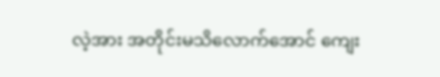လဲ့အား အတိုင်းမသိလောက်အောင် ကျေး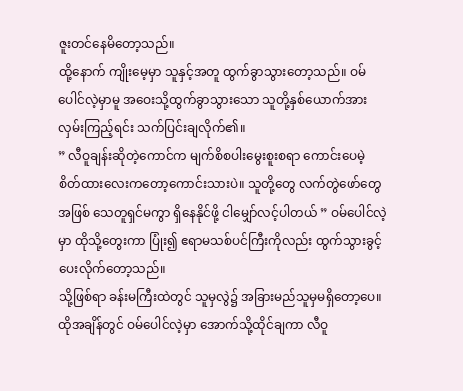ဇူးတင်နေမိတော့သည်။
ထို့နောက် ကျိုးမေ့မှာ သူနှင့်အတူ ထွက်ခွာသွားတော့သည်။ ဝမ်ပေါင်လဲ့မှာမူ အဝေးသို့ထွက်ခွာသွားသော သူတို့နှစ်ယောက်အား လှမ်းကြည့်ရင်း သက်ပြင်းချလိုက်၏။
” လီဝူချန်းဆိုတဲ့ကောင်က မျက်စိစပါးမွေးစူးစရာ ကောင်းပေမဲ့ စိတ်ထားလေးကတော့ကောင်းသားပဲ။ သူတို့တွေ လက်တွဲဖော်တွေအဖြစ် သေတူရှင်မကွာ ရှိနေနိုင်ဖို့ ငါမျှော်လင့်ပါတယ် ” ဝမ်ပေါင်လဲ့မှာ ထိုသို့တွေးကာ ပြုံး၍ ဧရာမသစ်ပင်ကြီးကိုလည်း ထွက်သွားခွင့်ပေးလိုက်တော့သည်။
သို့ဖြစ်ရာ ခန်းမကြီးထဲတွင် သူမှလွဲ၌ အခြားမည်သူမှမရှိတော့ပေ။ ထိုအချိန်တွင် ဝမ်ပေါင်လဲ့မှာ အောက်သို့ထိုင်ချကာ လီဝူ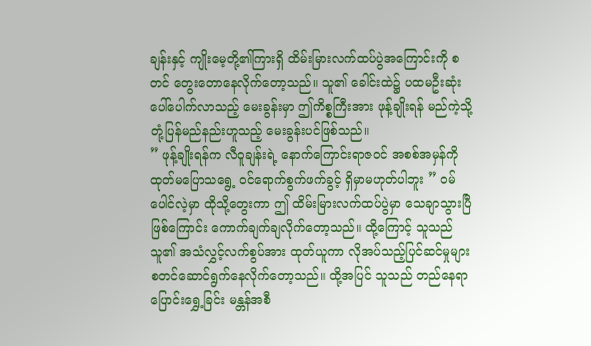ချန်းနှင့် ကျိုးမေ့တို့၏ကြားရှိ ထိမ်းမြားလက်ထပ်ပွဲအကြောင်းကို စတင် တွေးတောနေလိုက်တော့သည်။ သူ၏ ခေါင်းထဲ၌ ပထမဦးဆုံး ပေါ်ပေါက်လာသည့် မေးခွန်းမှာ ဤကိစ္စကြီးအား ဖုန့်ချိုးရန် မည်ကဲ့သို့ တုံ့ပြန်မည်နည်းဟူသည့် မေးခွန်းပင်ဖြစ်သည်။
” ဖုန့်ချိုးရန်က လီဝူချန်းရဲ့ နောက်ကြောင်းရာဇဝင် အစစ်အမှန်ကို ထုတ်မပြောသရွေ့ ဝင်ရောက်စွက်ဖက်ခွင့် ရှိမှာမဟုတ်ပါဘူး ” ဝမ်ပေါင်လဲ့မှာ ထိုသို့တွေးကာ ဤ ထိမ်းမြားလက်ထပ်ပွဲမှာ သေချာသွားပြီဖြစ်ကြောင်း ကောက်ချက်ချလိုက်တော့သည်။ ထို့ကြောင့် သူသည် သူ၏ အသံလွှင့်လက်စွပ်အား ထုတ်ယူကာ လိုအပ်သည့်ပြင်ဆင်မှုများ စတင်ဆောင်ရွက်နေလိုက်တော့သည်။ ထို့အပြင် သူသည် တည်နေရာပြောင်းရွှေ့ခြင်း မန္တန်အစီ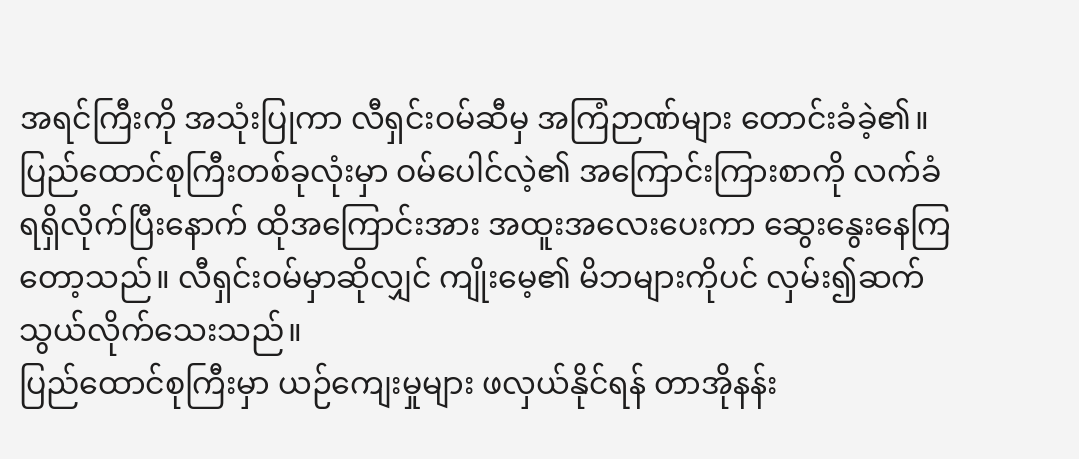အရင်ကြီးကို အသုံးပြုကာ လီရှင်းဝမ်ဆီမှ အကြံဉာဏ်များ တောင်းခံခဲ့၏။
ပြည်ထောင်စုကြီးတစ်ခုလုံးမှာ ဝမ်ပေါင်လဲ့၏ အကြောင်းကြားစာကို လက်ခံရရှိလိုက်ပြီးနောက် ထိုအကြောင်းအား အထူးအလေးပေးကာ ဆွေးနွေးနေကြတော့သည်။ လီရှင်းဝမ်မှာဆိုလျှင် ကျိုးမေ့၏ မိဘများကိုပင် လှမ်း၍ဆက်သွယ်လိုက်သေးသည်။
ပြည်ထောင်စုကြီးမှာ ယဉ်ကျေးမှုများ ဖလှယ်နိုင်ရန် တာအိုနန်း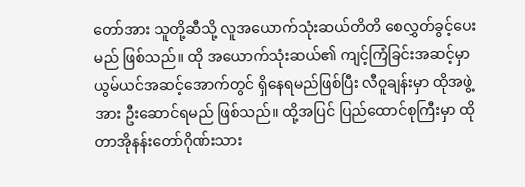တော်အား သူတို့ဆီသို့ လူအယောက်သုံးဆယ်တိတိ စေလွှတ်ခွင့်ပေးမည် ဖြစ်သည်။ ထို အယောက်သုံးဆယ်၏ ကျင့်ကြံခြင်းအဆင့်မှာ ယွမ်ယင်အဆင့်အောက်တွင် ရှိနေရမည်ဖြစ်ပြီး လီဝူချန်းမှာ ထိုအဖွဲ့အား ဦးဆောင်ရမည် ဖြစ်သည်။ ထို့အပြင် ပြည်ထောင်စုကြီးမှာ ထို တာအိုနန်းတော်ဂိုဏ်းသား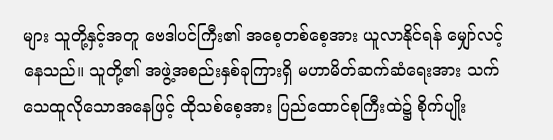များ သူတို့နှင့်အတူ ဗေဒါပင်ကြီး၏ အစေ့တစ်စေ့အား ယူလာနိုင်ရန် မျှော်လင့်နေသည်။ သူတို့၏ အဖွဲ့အစည်းနှစ်ခုကြားရှိ မဟာမိတ်ဆက်ဆံရေးအား သက်သေထူလိုသောအနေဖြင့် ထိုသစ်စေ့အား ပြည်ထောင်စုကြီးထဲ၌ စိုက်ပျိုး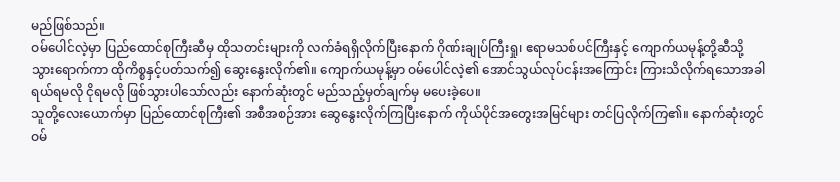မည်ဖြစ်သည်။
ဝမ်ပေါင်လဲ့မှာ ပြည်ထောင်စုကြီးဆီမှ ထိုသတင်းများကို လက်ခံရရှိလိုက်ပြီးနောက် ဂိုဏ်းချုပ်ကြီးရှု၊ ဧရာမသစ်ပင်ကြီးနှင့် ကျောက်ယမုန့်တို့ဆီသို့ သွားရောက်ကာ ထိုကိစ္စနှင့်ပတ်သက်၍ ဆွေးနွေးလိုက်၏။ ကျောက်ယမုန့်မှာ ဝမ်ပေါင်လဲ့၏ အောင်သွယ်လုပ်ငန်းအကြောင်း ကြားသိလိုက်ရသောအခါ ရယ်ရမလို ငိုရမလို ဖြစ်သွားပါသော်လည်း နောက်ဆုံးတွင် မည်သည့်မှတ်ချက်မှ မပေးခဲ့ပေ။
သူတို့လေးယောက်မှာ ပြည်ထောင်စုကြီး၏ အစီအစဉ်အား ဆွေနွေးလိုက်ကြပြီးနောက် ကိုယ်ပိုင်အတွေးအမြင်များ တင်ပြလိုက်ကြ၏။ နောက်ဆုံးတွင် ဝမ်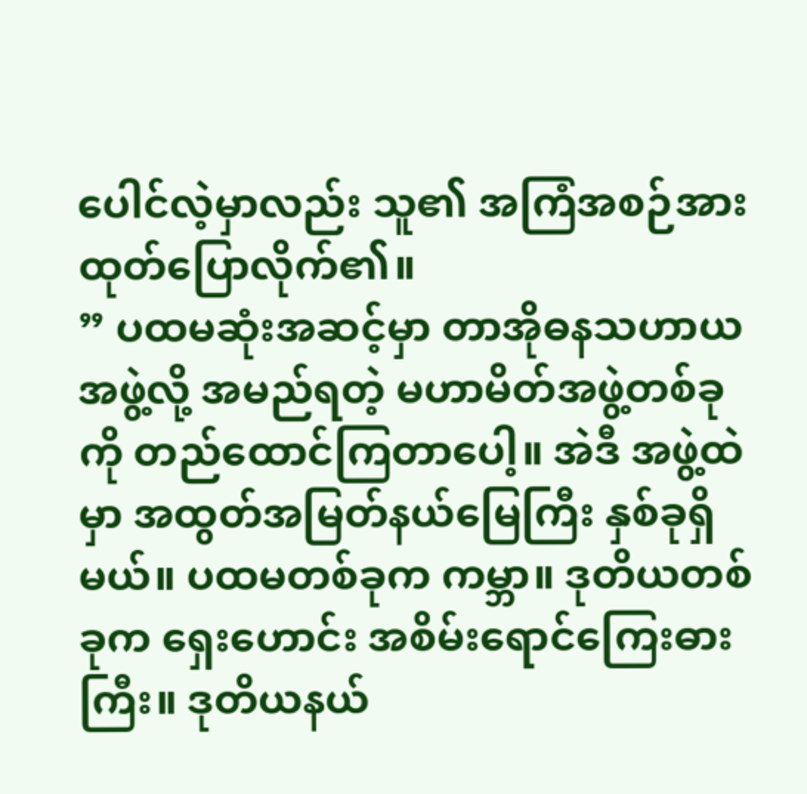ပေါင်လဲ့မှာလည်း သူ၏ အကြံအစဉ်အား ထုတ်ပြောလိုက်၏။
” ပထမဆုံးအဆင့်မှာ တာအိုဓနသဟာယအဖွဲ့လို့ အမည်ရတဲ့ မဟာမိတ်အဖွဲ့တစ်ခုကို တည်ထောင်ကြတာပေါ့။ အဲဒီ အဖွဲ့ထဲမှာ အထွတ်အမြတ်နယ်မြေကြီး နှစ်ခုရှိမယ်။ ပထမတစ်ခုက ကမ္ဘာ။ ဒုတိယတစ်ခုက ရှေးဟောင်း အစိမ်းရောင်ကြေးဓားကြီး။ ဒုတိယနယ်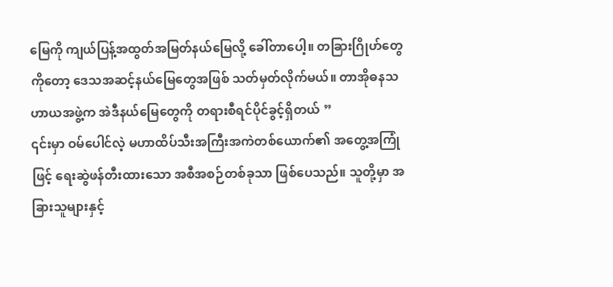မြေကို ကျယ်ပြန့်အထွတ်အမြတ်နယ်မြေလို့ ခေါ်တာပေါ့။ တခြားဂြိုဟ်တွေကိုတော့ ဒေသအဆင့်နယ်မြေတွေအဖြစ် သတ်မှတ်လိုက်မယ်။ တာအိုဓနသဟာယအဖွဲ့က အဲဒီနယ်မြေတွေကို တရားစီရင်ပိုင်ခွင့်ရှိတယ် ”
၎င်းမှာ ဝမ်ပေါင်လဲ့ မဟာထိပ်သီးအကြီးအကဲတစ်ယောက်၏ အတွေ့အကြုံဖြင့် ရေးဆွဲဖန်တီးထားသော အစီအစဉ်တစ်ခုသာ ဖြစ်ပေသည်။ သူတို့မှာ အခြားသူများနှင့်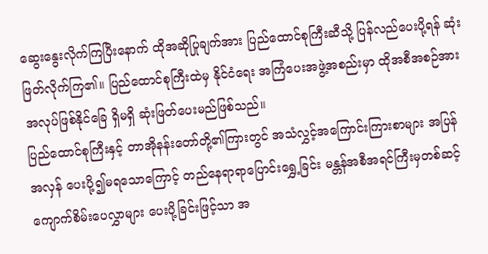ဆွေးနွေးလိုက်ကြပြီးနောက် ထိုအဆိုပြုချက်အား ပြည်ထောင်စုကြီးဆီသို့ ပြန်လည်ပေးပို့ရန် ဆုံးဖြတ်လိုက်ကြ၏။ ပြည်ထောင်စုကြီးထဲမှ နိုင်ငံရေး အကြံပေးအဖွဲ့အစည်းမှာ ထိုအစီအစဉ်အား အလုပ်ဖြစ်နိုင်ခြေ ရှိမရှိ ဆုံးဖြတ်ပေးမည်ဖြစ်သည်။
ပြည်ထောင်စုကြီးနှင့် တာအိုနန်းတော်တို့၏ကြားတွင် အသံလွှင့်အကြောင်းကြားစာများ အပြန်အလှန် ပေးပို့၍မရသောကြောင့် တည်နေရာရာပြောင်းရွှေ့ခြင်း မန္တန်အစီအရင်ကြီးမှတစ်ဆင့် ကျောက်စိမ်းပေလွှာများ ပေးပို့ခြင်းဖြင့်သာ အ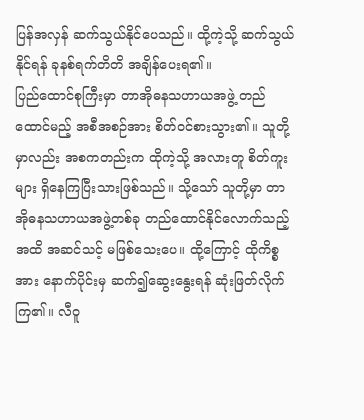ပြန်အလှန် ဆက်သွယ်နိုင်ပေသည်။ ထို့ကဲ့သို့ ဆက်သွယ်နိုင်ရန် ခုနစ်ရက်တိတိ အချိန်ပေးရ၏။
ပြည်ထောင်စုကြီးမှာ တာအိုဓနသဟာယအဖွဲ့ တည်ထောင်မည့် အစီအစဉ်အား စိတ်ဝင်စားသွား၏။ သူတို့မှာလည်း အစကတည်းက ထိုကဲ့သို့ အလားတူ စိတ်ကူးများ ရှိနေကြပြီးသားဖြစ်သည်။ သို့သော် သူတို့မှာ တာအိုဓနသဟာယအဖွဲ့တစ်ခု တည်ထောင်နိုင်လောက်သည့်အထိ အဆင်သင့် မဖြစ်သေးပေ။ ထို့ကြောင့် ထိုကိစ္စအား နောက်ပိုင်းမှ ဆက်၍ဆွေးနွေးရန် ဆုံးဖြတ်လိုက်ကြ၏။ လီဝူ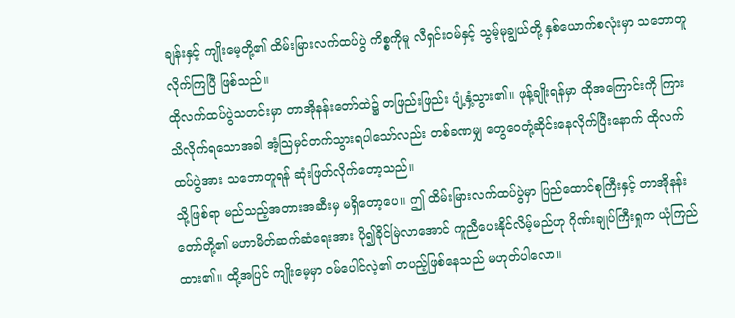ချန်းနှင့် ကျိုးမေ့တို့၏ ထိမ်းမြားလက်ထပ်ပွဲ ကိစ္စကိုမူ လီရှင်းဝမ်နှင့် သွမ့်မုချွယ်တို့ နှစ်ယောက်စလုံးမှာ သဘောတူလိုက်ကြပြီ ဖြစ်သည်။
ထိုလက်ထပ်ပွဲသတင်းမှာ တာအိုနန်းတော်ထဲ၌ တဖြည်းဖြည်း ပျံ့နှံ့သွား၏။ ဖုန့်ချိုးရန်မှာ ထိုအကြောင်းကို ကြားသိလိုက်ရသောအခါ အံ့သြမှင်တက်သွားရပါသော်လည်း တစ်ခဏမျှ တွေဝေတုံ့ဆိုင်းနေလိုက်ပြီးနောက် ထိုလက်ထပ်ပွဲအား သဘောတူရန် ဆုံးဖြတ်လိုက်တော့သည်။
သို့ဖြစ်ရာ မည်သည့်အတားအဆီးမှ မရှိတော့ပေ။ ဤ ထိမ်းမြားလက်ထပ်ပွဲမှာ ပြည်ထောင်စုကြီးနှင့် တာအိုနန်းတော်တို့၏ မဟာမိတ်ဆက်ဆံရေးအား ပို၍ခိုင်မြဲလာအောင် ကူညီပေးနိုင်လိမ့်မည်ဟု ဂိုဏ်းချုပ်ကြီးရှုက ယုံကြည်ထား၏။ ထို့အပြင် ကျိုးမေ့မှာ ဝမ်ပေါင်လဲ့၏ တပည့်ဖြစ်နေသည် မဟုတ်ပါလော။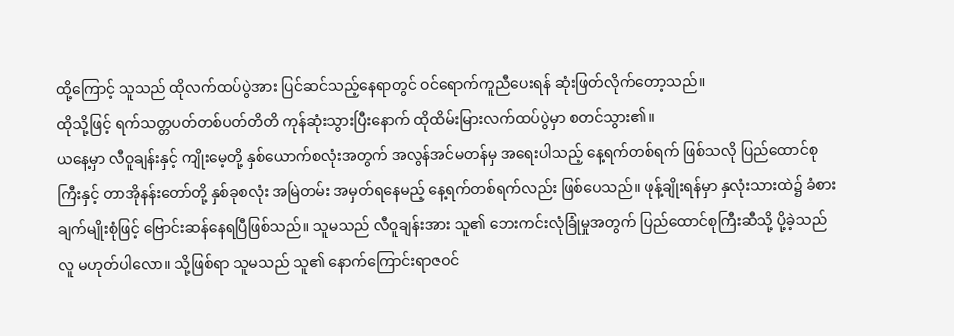ထို့ကြောင့် သူသည် ထိုလက်ထပ်ပွဲအား ပြင်ဆင်သည့်နေရာတွင် ဝင်ရောက်ကူညီပေးရန် ဆုံးဖြတ်လိုက်တော့သည်။
ထိုသို့ဖြင့် ရက်သတ္တပတ်တစ်ပတ်တိတိ ကုန်ဆုံးသွားပြီးနောက် ထိုထိမ်းမြားလက်ထပ်ပွဲမှာ စတင်သွား၏။
ယနေ့မှာ လီဝူချန်းနှင့် ကျိုးမေ့တို့ နှစ်ယောက်စလုံးအတွက် အလွန်အင်မတန်မှ အရေးပါသည့် နေ့ရက်တစ်ရက် ဖြစ်သလို ပြည်ထောင်စုကြီးနှင့် တာအိုနန်းတော်တို့ နှစ်ခုစလုံး အမြဲတမ်း အမှတ်ရနေမည့် နေ့ရက်တစ်ရက်လည်း ဖြစ်ပေသည်။ ဖုန့်ချိုးရန်မှာ နှလုံးသားထဲ၌ ခံစားချက်မျိုးစုံဖြင့် ဗြောင်းဆန်နေရပြီဖြစ်သည်။ သူမသည် လီဝူချန်းအား သူ၏ ဘေးကင်းလုံခြုံမှုအတွက် ပြည်ထောင်စုကြီးဆီသို့ ပို့ခဲ့သည်လူ မဟုတ်ပါလော။ သို့ဖြစ်ရာ သူမသည် သူ၏ နောက်ကြောင်းရာဇဝင်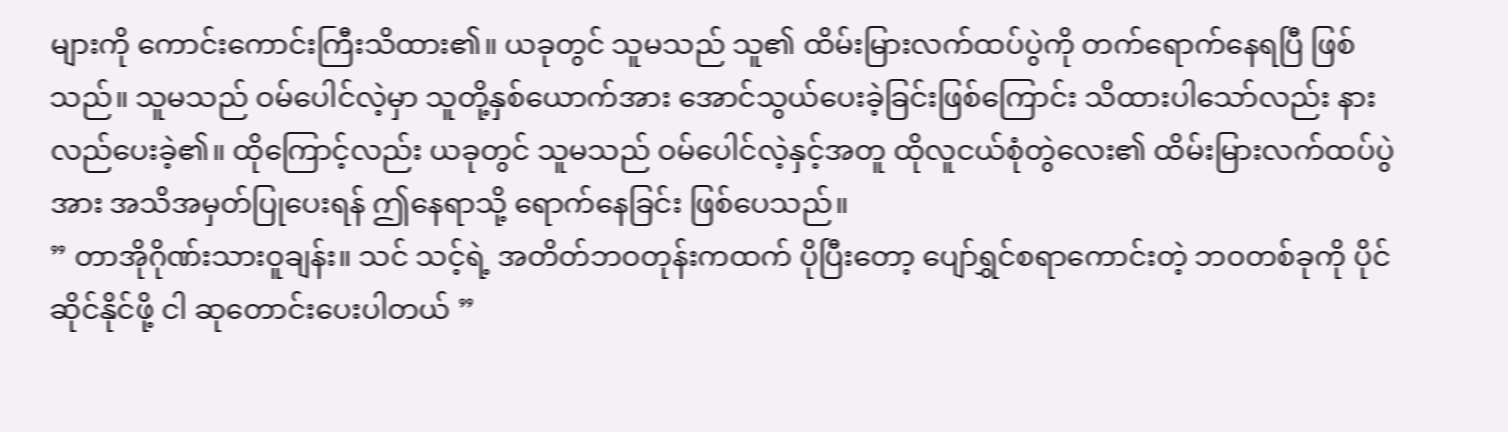များကို ကောင်းကောင်းကြီးသိထား၏။ ယခုတွင် သူမသည် သူ၏ ထိမ်းမြားလက်ထပ်ပွဲကို တက်ရောက်နေရပြီ ဖြစ်သည်။ သူမသည် ဝမ်ပေါင်လဲ့မှာ သူတို့နှစ်ယောက်အား အောင်သွယ်ပေးခဲ့ခြင်းဖြစ်ကြောင်း သိထားပါသော်လည်း နားလည်ပေးခဲ့၏။ ထိုကြောင့်လည်း ယခုတွင် သူမသည် ဝမ်ပေါင်လဲ့နှင့်အတူ ထိုလူငယ်စုံတွဲလေး၏ ထိမ်းမြားလက်ထပ်ပွဲအား အသိအမှတ်ပြုပေးရန် ဤနေရာသို့ ရောက်နေခြင်း ဖြစ်ပေသည်။
” တာအိုဂိုဏ်းသားဝူချန်း။ သင် သင့်ရဲ့ အတိတ်ဘဝတုန်းကထက် ပိုပြီးတော့ ပျော်ရွှင်စရာကောင်းတဲ့ ဘဝတစ်ခုကို ပိုင်ဆိုင်နိုင်ဖို့ ငါ ဆုတောင်းပေးပါတယ် ”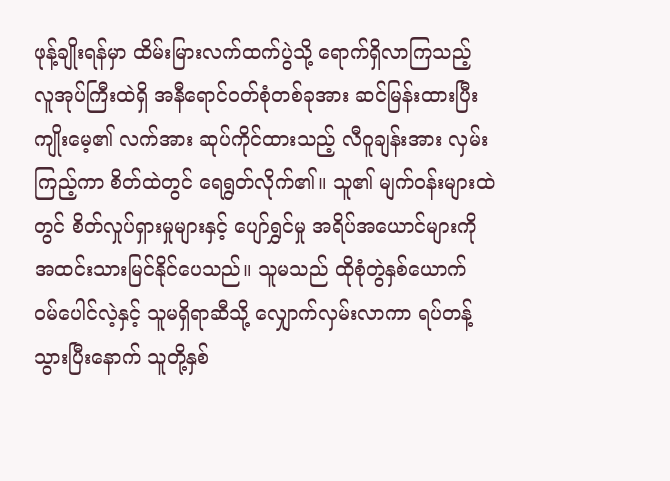ဖုန့်ချိုးရန်မှာ ထိမ်းမြားလက်ထက်ပွဲသို့ ရောက်ရှိလာကြသည့် လူအုပ်ကြီးထဲရှိ အနီရောင်ဝတ်စုံတစ်ခုအား ဆင်မြန်းထားပြီး ကျိုးမေ့၏ လက်အား ဆုပ်ကိုင်ထားသည့် လီဝူချန်းအား လှမ်းကြည့်ကာ စိတ်ထဲတွင် ရေရွတ်လိုက်၏။ သူ၏ မျက်ဝန်းများထဲတွင် စိတ်လှုပ်ရှားမှုများနှင့် ပျော်ရွှင်မှု အရိပ်အယောင်များကို အထင်းသားမြင်နိုင်ပေသည်။ သူမသည် ထိုစုံတွဲနှစ်ယောက် ဝမ်ပေါင်လဲ့နှင့် သူမရှိရာဆီသို့ လျှောက်လှမ်းလာကာ ရပ်တန့်သွားပြီးနောက် သူတို့နှစ်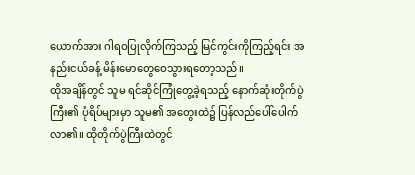ယောက်အား ဂါရဝပြုလိုက်ကြသည့် မြင်ကွင်းကိုကြည့်ရင်း အနည်းငယ်ခန့် မိန်းမောတွေဝေသွားရတော့သည်။
ထိုအချိန်တွင် သူမ ရင်ဆိုင်ကြုံတွေ့ခဲ့ရသည့် နောက်ဆုံးတိုက်ပွဲကြီး၏ ပုံရိပ်များမှာ သူမ၏ အတွေးထဲ၌ ပြန်လည်ပေါ်ပေါက်လာ၏။ ထိုတိုက်ပွဲကြီးထဲတွင်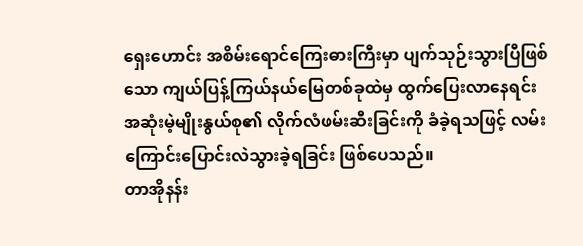ရှေးဟောင်း အစိမ်းရောင်ကြေးဓားကြီးမှာ ပျက်သုဉ်းသွားပြီဖြစ်သော ကျယ်ပြန့်ကြယ်နယ်မြေတစ်ခုထဲမှ ထွက်ပြေးလာနေရင်း အဆုံးမဲ့မျိုးနွယ်စု၏ လိုက်လံဖမ်းဆီးခြင်းကို ခံခဲ့ရသဖြင့် လမ်းကြောင်းပြောင်းလဲသွားခဲ့ရခြင်း ဖြစ်ပေသည်။
တာအိုနန်း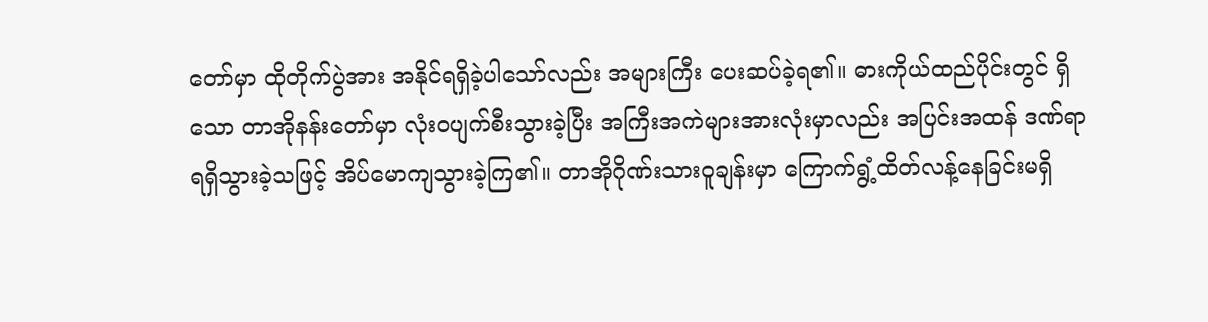တော်မှာ ထိုတိုက်ပွဲအား အနိုင်ရရှိခဲ့ပါသော်လည်း အများကြီး ပေးဆပ်ခဲ့ရ၏။ ဓားကိုယ်ထည်ပိုင်းတွင် ရှိသော တာအိုနန်းတော်မှာ လုံးဝပျက်စီးသွားခဲ့ပြီး အကြီးအကဲများအားလုံးမှာလည်း အပြင်းအထန် ဒဏ်ရာရရှိသွားခဲ့သဖြင့် အိပ်မောကျသွားခဲ့ကြ၏။ တာအိုဂိုဏ်းသားဝူချန်းမှာ ကြောက်ရွံ့ထိတ်လန့်နေခြင်းမရှိ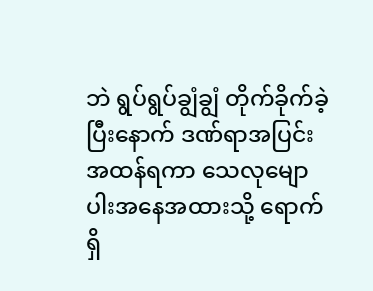ဘဲ ရွပ်ရွပ်ချွံချွံ တိုက်ခိုက်ခဲ့ပြီးနောက် ဒဏ်ရာအပြင်းအထန်ရကာ သေလုမျောပါးအနေအထားသို့ ရောက်ရှိ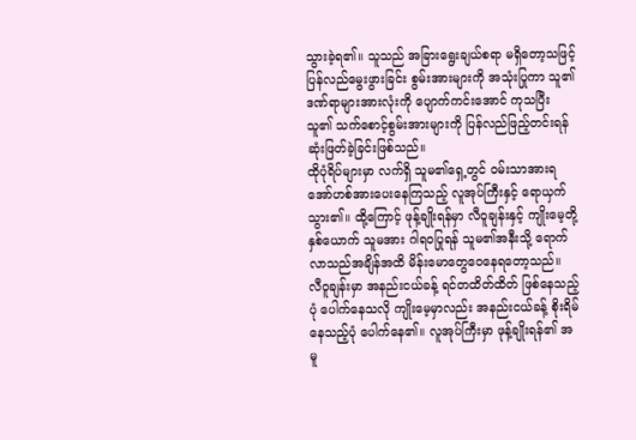သွားခဲ့ရ၏။ သူသည် အခြားရွေးချယ်စရာ မရှိတော့သဖြင့် ပြန်လည်မွေးဖွားခြင်း စွမ်းအားများကို အသုံးပြုကာ သူ၏ ဒဏ်ရာများအားလုံးကို ပျောက်ကင်းအောင် ကုသပြီး သူ၏ သက်စောင့်စွမ်းအားများကို ပြန်လည်ဖြည့်တင်းရန် ဆုံးဖြတ်ခဲ့ခြင်းဖြစ်သည်။
ထိုပုံရိပ်များမှာ လက်ရှိ သူမ၏ရှေ့တွင် ဝမ်းသာအားရ အော်ဟစ်အားပေးနေကြသည့် လူအုပ်ကြီးနှင့် ရောယှက်သွား၏။ ထို့ကြောင့် ဖုန့်ချိုးရန်မှာ လီဝူချန်းနှင့် ကျိုးမေ့တို့နှစ်ယောက် သူမအား ဂါရဝပြုရန် သူမ၏အနီးသို့ ရောက်လာသည်အချိန်အထိ မိန်းမောတွေဝေနေရတော့သည်။
လီဝူချန်းမှာ အနည်းငယ်ခန့် ရင်တထိတ်ထိတ် ဖြစ်နေသည့်ပုံ ပေါက်နေသလို ကျိုးမေ့မှာလည်း အနည်းငယ်ခန့် စိုးရိမ်နေသည့်ပုံ ပေါက်နေ၏။ လူအုပ်ကြီးမှာ ဖုန့်ချိုးရန်၏ အမူ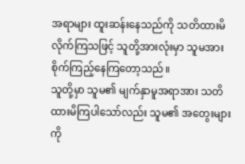အရာများ ထူးဆန်းနေသည်ကို သတိထားမိလိုက်ကြသဖြင့် သူတို့အားလုံးမှာ သူမအား စိုက်ကြည့်နေကြတော့သည်။
သူတို့မှာ သူမ၏ မျက်နှာမူအရာအား သတိထားမိကြပါသော်လည်း သူမ၏ အတွေးများကို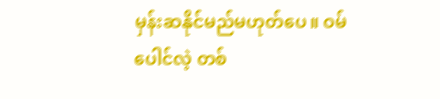မှန်းဆနိုင်မည်မဟုတ်ပေ။ ဝမ်ပေါင်လဲ့ တစ်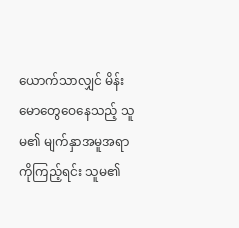ယောက်သာလျှင် မိန်းမောတွေဝေနေသည့် သူမ၏ မျက်နှာအမူအရာကိုကြည့်ရင်း သူမ၏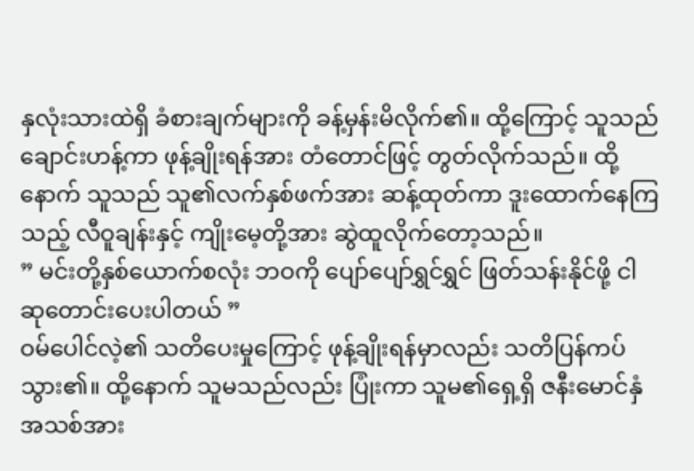နှလုံးသားထဲရှိ ခံစားချက်များကို ခန့်မှန်းမိလိုက်၏။ ထို့ကြောင့် သူသည် ချောင်းဟန့်ကာ ဖုန့်ချိုးရန်အား တံတောင်ဖြင့် တွတ်လိုက်သည်။ ထို့နောက် သူသည် သူ၏လက်နှစ်ဖက်အား ဆန့်ထုတ်ကာ ဒူးထောက်နေကြသည့် လီဝူချန်းနှင့် ကျိုးမေ့တို့အား ဆွဲထူလိုက်တော့သည်။
” မင်းတို့နှစ်ယောက်စလုံး ဘဝကို ပျော်ပျော်ရွှင်ရွှင် ဖြတ်သန်းနိုင်ဖို့ ငါ ဆုတောင်းပေးပါတယ် ”
ဝမ်ပေါင်လဲ့၏ သတိပေးမှုကြောင့် ဖုန့်ချိုးရန်မှာလည်း သတိပြန်ကပ်သွား၏။ ထို့နောက် သူမသည်လည်း ပြုံးကာ သူမ၏ရှေ့ရှိ ဇနီးမောင်နှံအသစ်အား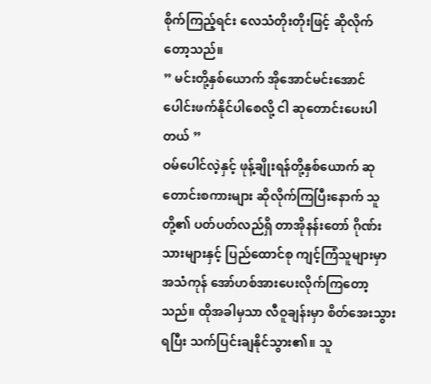စိုက်ကြည့်ရင်း လေသံတိုးတိုးဖြင့် ဆိုလိုက်တော့သည်။
” မင်းတို့နှစ်ယောက် အိုအောင်မင်းအောင် ပေါင်းဖက်နိုင်ပါစေလို့ ငါ ဆုတောင်းပေးပါတယ် ”
ဝမ်ပေါင်လဲ့နှင့် ဖုန့်ချိုးရန်တို့နှစ်ယောက် ဆုတောင်းစကားများ ဆိုလိုက်ကြပြီးနောက် သူတို့၏ ပတ်ပတ်လည်ရှိ တာအိုနန်းတော် ဂိုဏ်းသားများနှင့် ပြည်ထောင်စု ကျင့်ကြံသူများမှာ အသံကုန် အော်ဟစ်အားပေးလိုက်ကြတော့သည်။ ထိုအခါမှသာ လီဝူချန်းမှာ စိတ်အေးသွားရပြီး သက်ပြင်းချနိုင်သွား၏။ သူ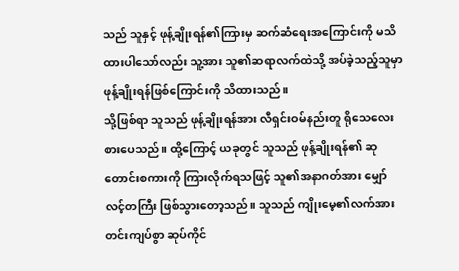သည် သူနှင့် ဖုန့်ချိုးရန်၏ကြားမှ ဆက်ဆံရေးအကြောင်းကို မသိထားပါသော်လည်း သူ့အား သူ၏ဆရာလက်ထဲသို့ အပ်ခဲ့သည့်သူမှာ ဖုန့်ချိုးရန်ဖြစ်ကြောင်းကို သိထားသည်။
သို့ဖြစ်ရာ သူသည် ဖုန့်ချိုးရန်အား လီရှင်းဝမ်နည်းတူ ရိုသေလေးစားပေသည်။ ထို့ကြောင့် ယခုတွင် သူသည် ဖုန့်ချိုးရန်၏ ဆုတောင်းစကားကို ကြားလိုက်ရသဖြင့် သူ၏အနာဂတ်အား မျှော်လင့်တကြီး ဖြစ်သွားတော့သည်။ သူသည် ကျိုးမေ့၏လက်အား တင်းကျပ်စွာ ဆုပ်ကိုင်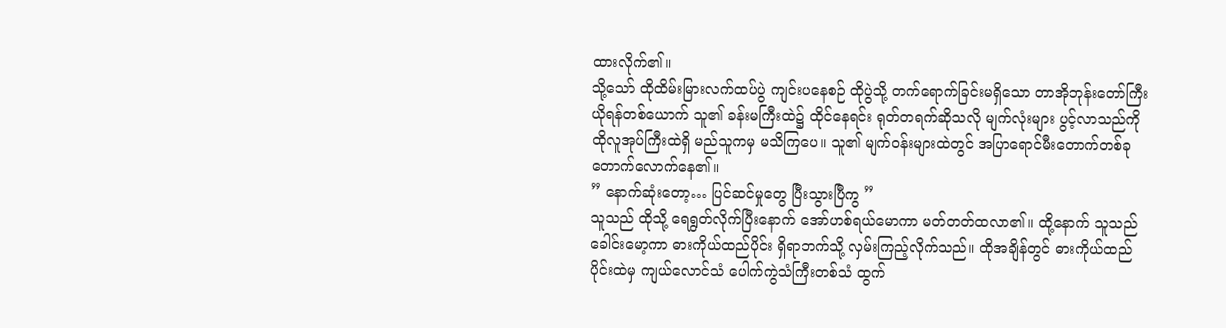ထားလိုက်၏။
သို့သော် ထိုထိမ်းမြားလက်ထပ်ပွဲ ကျင်းပနေစဉ် ထိုပွဲသို့ တက်ရောက်ခြင်းမရှိသော တာအိုဘုန်းတော်ကြီးယိုရန်တစ်ယောက် သူ၏ ခန်းမကြီးထဲ၌ ထိုင်နေရင်း ရုတ်တရက်ဆိုသလို မျက်လုံးများ ပွင့်လာသည်ကို ထိုလူအုပ်ကြီးထဲရှိ မည်သူကမှ မသိကြပေ။ သူ၏ မျက်ဝန်းများထဲတွင် အပြာရောင်မီးတောက်တစ်ခု တောက်လောက်နေ၏။
” နောက်ဆုံးတော့… ပြင်ဆင်မှုတွေ ပြီးသွားပြီကွ ”
သူသည် ထိုသို့ ရေရွတ်လိုက်ပြီးနောက် အော်ဟစ်ရယ်မောကာ မတ်တတ်ထလာ၏။ ထို့နောက် သူသည် ခေါင်းမော့ကာ ဓားကိုယ်ထည်ပိုင်း ရှိရာဘက်သို့ လှမ်းကြည့်လိုက်သည်။ ထိုအချိန်တွင် ဓားကိုယ်ထည်ပိုင်းထဲမှ ကျယ်လောင်သံ ပေါက်ကွဲသံကြီးတစ်သံ ထွက်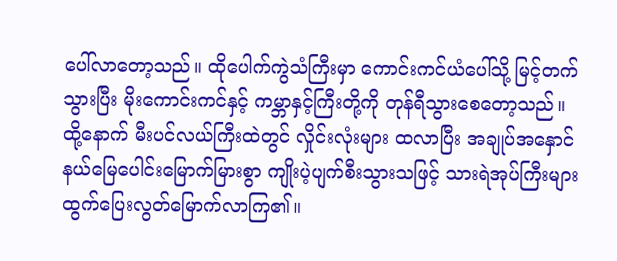ပေါ်လာတော့သည်။ ထိုပေါက်ကွဲသံကြီးမှာ ကောင်းကင်ယံပေါ်သို့ မြင့်တက်သွားပြီး မိုးကောင်းကင်နှင့် ကမ္ဘာနှင့်ကြီးတို့ကို တုန်ရီသွားစေတော့သည်။
ထို့နောက် မီးပင်လယ်ကြီးထဲတွင် လှိုင်းလုံးများ ထလာပြီး အချုပ်အနှောင်နယ်မြေပေါင်းမြောက်မြားစွာ ကျိုးပဲ့ပျက်စီးသွားသဖြင့် သားရဲအုပ်ကြီးများ ထွက်ပြေးလွတ်မြောက်လာကြ၏။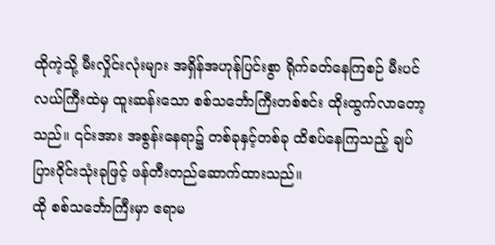ထိုကဲ့သို့ မီးလှိုင်းလုံးများ အရှိန်အဟုန်ပြင်းစွာ ရိုက်ခတ်နေကြစဉ် မီးပင်လယ်ကြီးထဲမှ ထူးဆန်းသော စစ်သင်္ဘောကြီးတစ်စင်း ထိုးထွက်လာတော့သည်။ ၎င်းအား အစွန်းနေရာ၌ တစ်ခုနှင့်တစ်ခု ထိစပ်နေကြသည့် ချပ်ပြားဝိုင်းသုံးခုဖြင့် ဖန်တီးတည်ဆောက်ထားသည်။
ထို စစ်သင်္ဘောကြီးမှာ ဧရာမ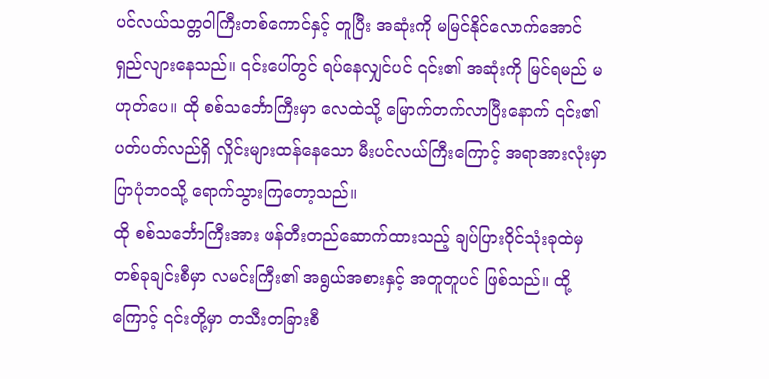ပင်လယ်သတ္တဝါကြီးတစ်ကောင်နှင့် တူပြီး အဆုံးကို မမြင်နိုင်လောက်အောင် ရှည်လျားနေသည်။ ၎င်းပေါ်တွင် ရပ်နေလျှင်ပင် ၎င်း၏ အဆုံးကို မြင်ရမည် မဟုတ်ပေ။ ထို စစ်သင်္ဘောကြီးမှာ လေထဲသို့ မြောက်တက်လာပြီးနောက် ၎င်း၏ ပတ်ပတ်လည်ရှိ လှိုင်းများထန်နေသော မီးပင်လယ်ကြီးကြောင့် အရာအားလုံးမှာ ပြာပုံဘဝသို့ ရောက်သွားကြတော့သည်။
ထို စစ်သင်္ဘောကြီးအား ဖန်တီးတည်ဆောက်ထားသည့် ချပ်ပြားဝိုင်သုံးခုထဲမှ တစ်ခုချင်းစီမှာ လမင်းကြီး၏ အရွယ်အစားနှင့် အတူတူပင် ဖြစ်သည်။ ထို့ကြောင့် ၎င်းတို့မှာ တသီးတခြားစီ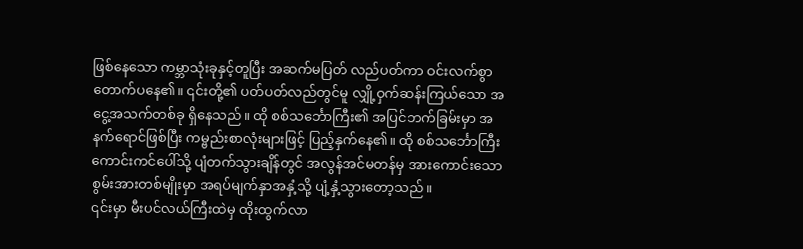ဖြစ်နေသော ကမ္ဘာသုံးခုနှင့်တူပြီး အဆက်မပြတ် လည်ပတ်ကာ ဝင်းလက်စွာ တောက်ပနေ၏။ ၎င်းတို့၏ ပတ်ပတ်လည်တွင်မူ လျှို့ဝှက်ဆန်းကြယ်သော အငွေ့အသက်တစ်ခု ရှိနေသည်။ ထို စစ်သင်္ဘောကြီး၏ အပြင်ဘက်ခြမ်းမှာ အနက်ရောင်ဖြစ်ပြီး ကမ္ဗည်းစာလုံးများဖြင့် ပြည့်နှက်နေ၏။ ထို စစ်သင်္ဘောကြီး ကောင်းကင်ပေါ်သို့ ပျံတက်သွားချိန်တွင် အလွန်အင်မတန်မှ အားကောင်းသော စွမ်းအားတစ်မျိုးမှာ အရပ်မျက်နှာအနှံ့သို့ ပျံ့နှံ့သွားတော့သည်။
၎င်းမှာ မီးပင်လယ်ကြီးထဲမှ ထိုးထွက်လာ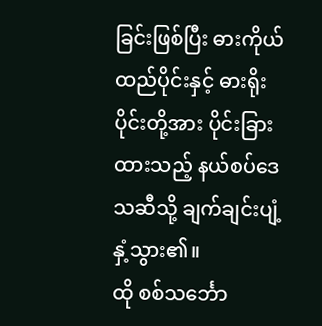ခြင်းဖြစ်ပြီး ဓားကိုယ်ထည်ပိုင်းနှင့် ဓားရိုးပိုင်းတို့အား ပိုင်းခြားထားသည့် နယ်စပ်ဒေသဆီသို့ ချက်ချင်းပျံ့နှံ့သွား၏။
ထို စစ်သင်္ဘော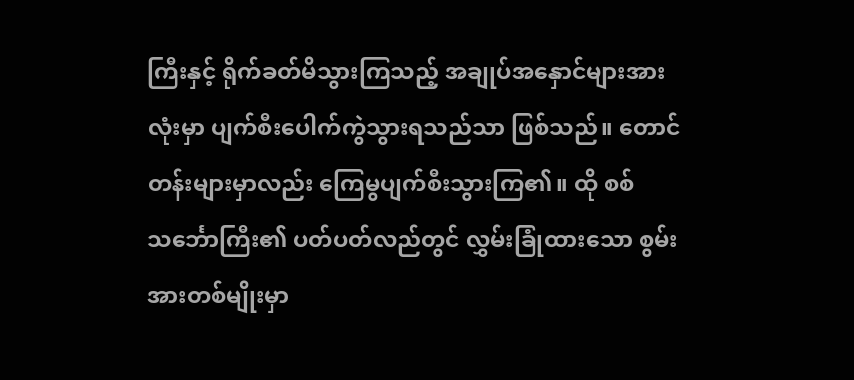ကြီးနှင့် ရိုက်ခတ်မိသွားကြသည့် အချုပ်အနှောင်များအားလုံးမှာ ပျက်စီးပေါက်ကွဲသွားရသည်သာ ဖြစ်သည်။ တောင်တန်းများမှာလည်း ကြေမွပျက်စီးသွားကြ၏။ ထို စစ်သင်္ဘောကြီး၏ ပတ်ပတ်လည်တွင် လွှမ်းခြုံထားသော စွမ်းအားတစ်မျိုးမှာ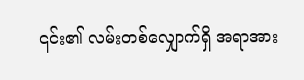၎င်း၏ လမ်းတစ်လျှောက်ရှိ အရာအား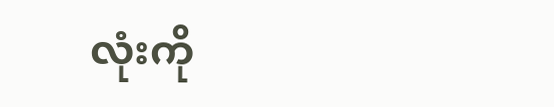လုံးကို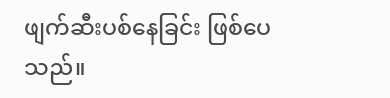ဖျက်ဆီးပစ်နေခြင်း ဖြစ်ပေသည်။